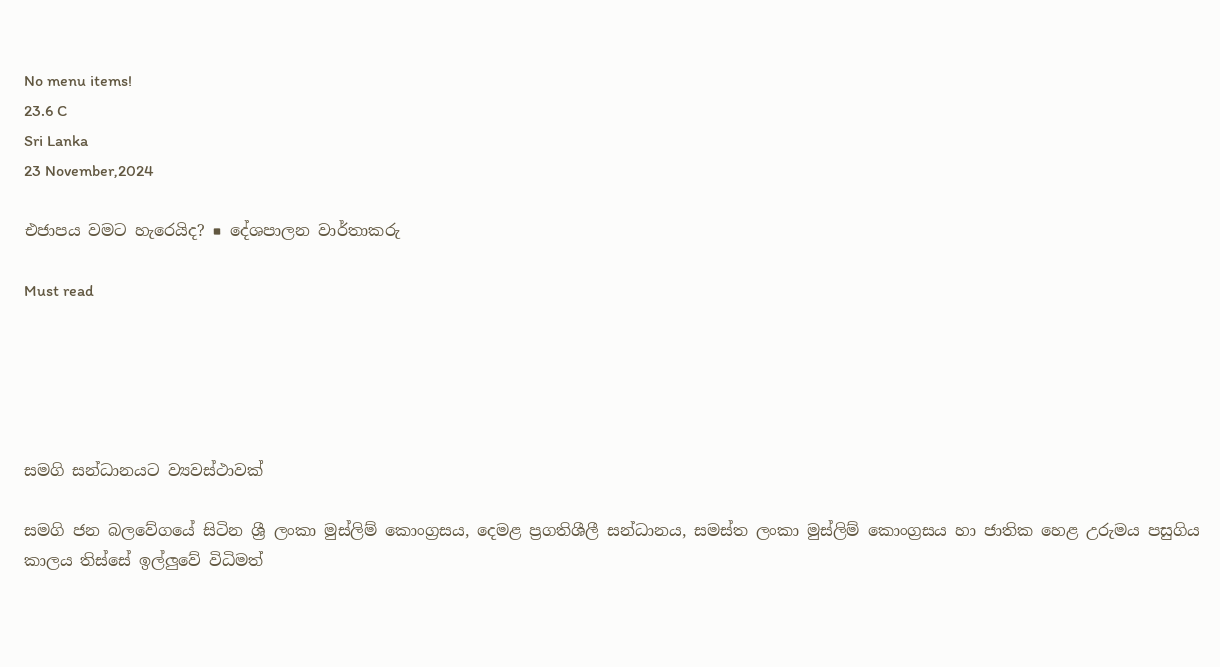No menu items!
23.6 C
Sri Lanka
23 November,2024

එජාපය වමට හැරෙයිද? ■ දේශපාලන වාර්තාකරු

Must read





සමගි සන්ධානයට ව්‍යවස්ථාවක්

සමගි ජන බලවේගයේ සිටින ශ්‍රී ලංකා මුස්ලිම් කොංග්‍රසය, දෙමළ ප්‍රගතිශීලී සන්ධානය, සමස්ත ලංකා මුස්ලිම් කොංග්‍රසය හා ජාතික හෙළ උරුමය පසුගිය කාලය තිස්සේ ඉල්ලුවේ විධිමත්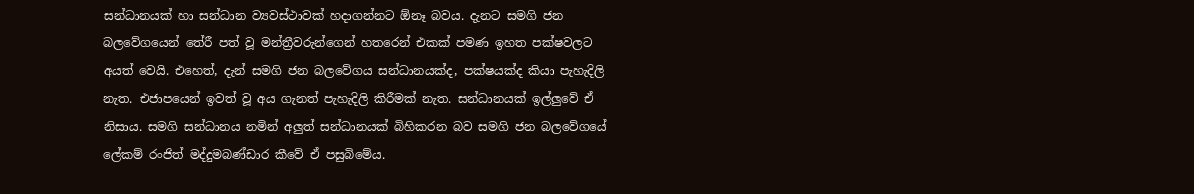සන්ධානයක් හා සන්ධාන ව්‍යවස්ථාවක් හදාගන්නට ඕනෑ බවය. දැනට සමගි ජන බලවේගයෙන් තේරී පත් වූ මන්ත්‍රීවරුන්ගෙන් හතරෙන් එකක් පමණ ඉහත පක්ෂවලට අයත් වෙයි. එහෙත්, දැන් සමගි ජන බලවේගය සන්ධානයක්ද, පක්ෂයක්ද කියා පැහැදිලි නැත. එජාපයෙන් ඉවත් වූ අය ගැනත් පැහැදිලි කිරීමක් නැත. සන්ධානයක් ඉල්ලුවේ ඒ නිසාය. සමගි සන්ධානය නමින් අලුත් සන්ධානයක් බිහිකරන බව සමගි ජන බලවේගයේ ලේකම් රංජිත් මද්දුමබණ්ඩාර කීවේ ඒ පසුබිමේය.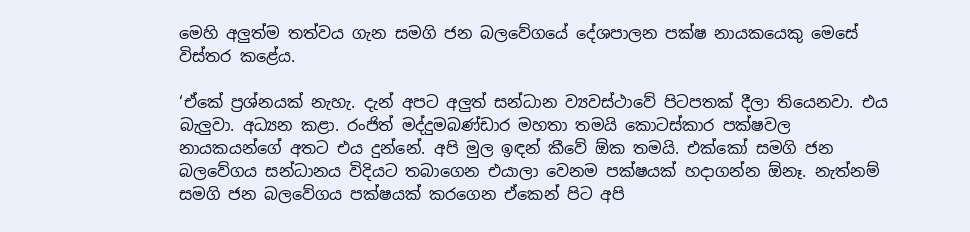මෙහි අලුත්ම තත්වය ගැන සමගි ජන බලවේගයේ දේශපාලන පක්ෂ නායකයෙකු මෙසේ විස්තර කළේය.

‘ඒකේ ප්‍රශ්නයක් නැහැ. දැන් අපට අලුත් සන්ධාන ව්‍යවස්ථාවේ පිටපතක් දීලා තියෙනවා. එය බැලුවා. අධ්‍යන කළා. රංජිත් මද්දුමබණ්ඩාර මහතා තමයි කොටස්කාර පක්ෂවල නායකයන්ගේ අතට එය දුන්නේ. අපි මුල ඉඳන් කීවේ ඕක තමයි. එක්කෝ සමගි ජන බලවේගය සන්ධානය විදියට තබාගෙන එයාලා වෙනම පක්ෂයක් හදාගන්න ඕනෑ. නැත්නම් සමගි ජන බලවේගය පක්ෂයක් කරගෙන ඒකෙන් පිට අපි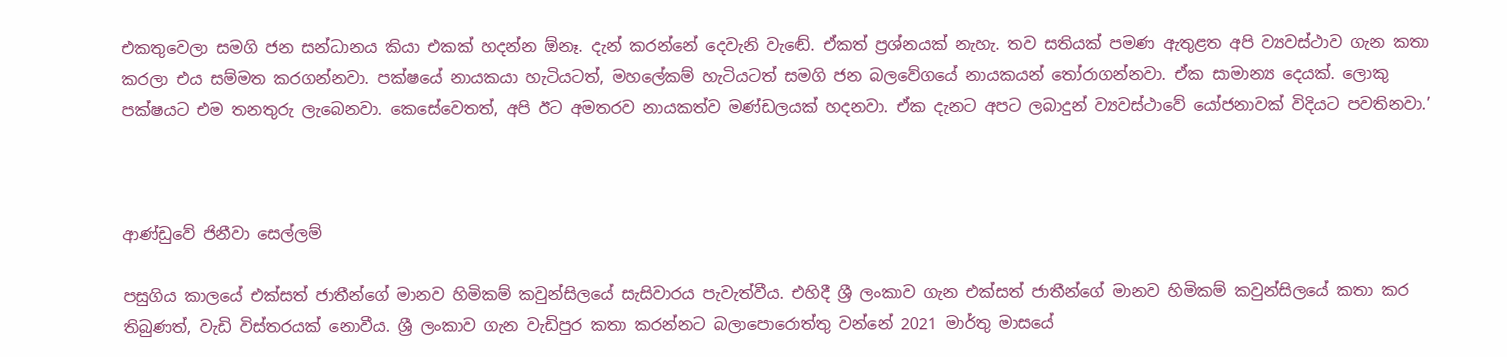එකතුවෙලා සමගි ජන සන්ධානය කියා එකක් හදන්න ඕනෑ. දැන් කරන්නේ දෙවැනි වැඬේ. ඒකත් ප්‍රශ්නයක් නැහැ. තව සතියක් පමණ ඇතුළත අපි ව්‍යවස්ථාව ගැන කතා කරලා එය සම්මත කරගන්නවා. පක්ෂයේ නායකයා හැටියටත්, මහලේකම් හැටියටත් සමගි ජන බලවේගයේ නායකයන් තෝරාගන්නවා. ඒක සාමාන්‍ය දෙයක්. ලොකු පක්ෂයට එම තනතුරු ලැබෙනවා. කෙසේවෙතත්, අපි ඊට අමතරව නායකත්ව මණ්ඩලයක් හදනවා. ඒක දැනට අපට ලබාදුන් ව්‍යවස්ථාවේ යෝජනාවක් විදියට පවතිනවා.’



ආණ්ඩුවේ ජිනීවා සෙල්ලම්

පසුගිය කාලයේ එක්සත් ජාතීන්ගේ මානව හිමිකම් කවුන්සිලයේ සැසිවාරය පැවැත්වීය. එහිදී ශ්‍රී ලංකාව ගැන එක්සත් ජාතීන්ගේ මානව හිමිකම් කවුන්සිලයේ කතා කර තිබුණත්, වැඩි විස්තරයක් නොවීය. ශ්‍රී ලංකාව ගැන වැඩිපුර කතා කරන්නට බලාපොරොත්තු වන්නේ 2021 මාර්තු මාසයේ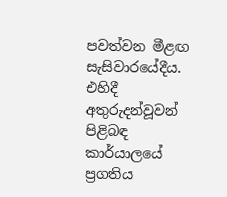පවත්වන මීළඟ සැසිවාරයේදීය. එහිදී අතුරුදන්වූවන් පිළිබඳ කාර්යාලයේ ප්‍රගතිය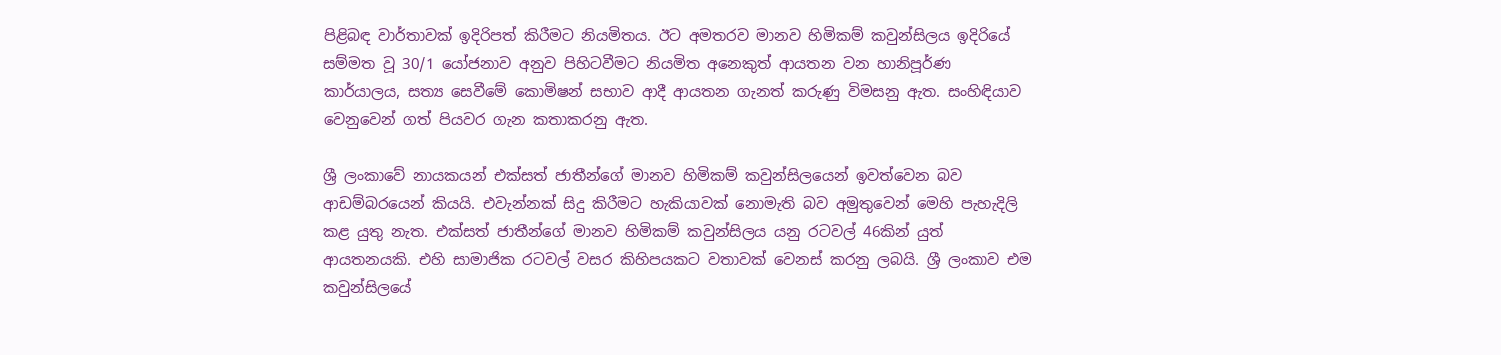පිළිබඳ වාර්තාවක් ඉදිරිපත් කිරීමට නියමිතය. ඊට අමතරව මානව හිමිකම් කවුන්සිලය ඉදිරියේ සම්මත වූ 30/1 යෝජනාව අනුව පිහිටවීමට නියමිත අනෙකුත් ආයතන වන හානිපූර්ණ කාර්යාලය, සත්‍ය සෙවීමේ කොමිෂන් සභාව ආදී ආයතන ගැනත් කරුණු විමසනු ඇත. සංහිඳියාව වෙනුවෙන් ගත් පියවර ගැන කතාකරනු ඇත.

ශ්‍රී ලංකාවේ නායකයන් එක්සත් ජාතීන්ගේ මානව හිමිකම් කවුන්සිලයෙන් ඉවත්වෙන බව ආඩම්බරයෙන් කියයි. එවැන්නක් සිදු කිරීමට හැකියාවක් නොමැති බව අමුතුවෙන් මෙහි පැහැදිලි කළ යුතු නැත. එක්සත් ජාතීන්ගේ මානව හිමිකම් කවුන්සිලය යනු රටවල් 46කින් යුත් ආයතනයකි. එහි සාමාජික රටවල් වසර කිහිපයකට වතාවක් වෙනස් කරනු ලබයි. ශ්‍රී ලංකාව එම කවුන්සිලයේ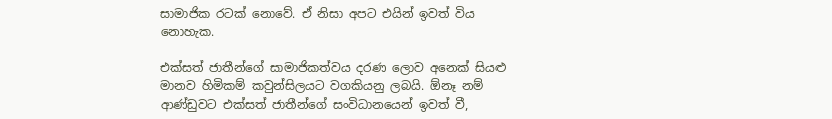සාමාජික රටක් නොවේ. ඒ නිසා අපට එයින් ඉවත් විය නොහැක.

එක්සත් ජාතීන්ගේ සාමාජිකත්වය දරණ ලොව අනෙක් සියළු මානව හිමිකම් කවුන්සිලයට වගකියනු ලබයි. ඕනෑ නම් ආණ්ඩුවට එක්සත් ජාතීන්ගේ සංවිධානයෙන් ඉවත් වී,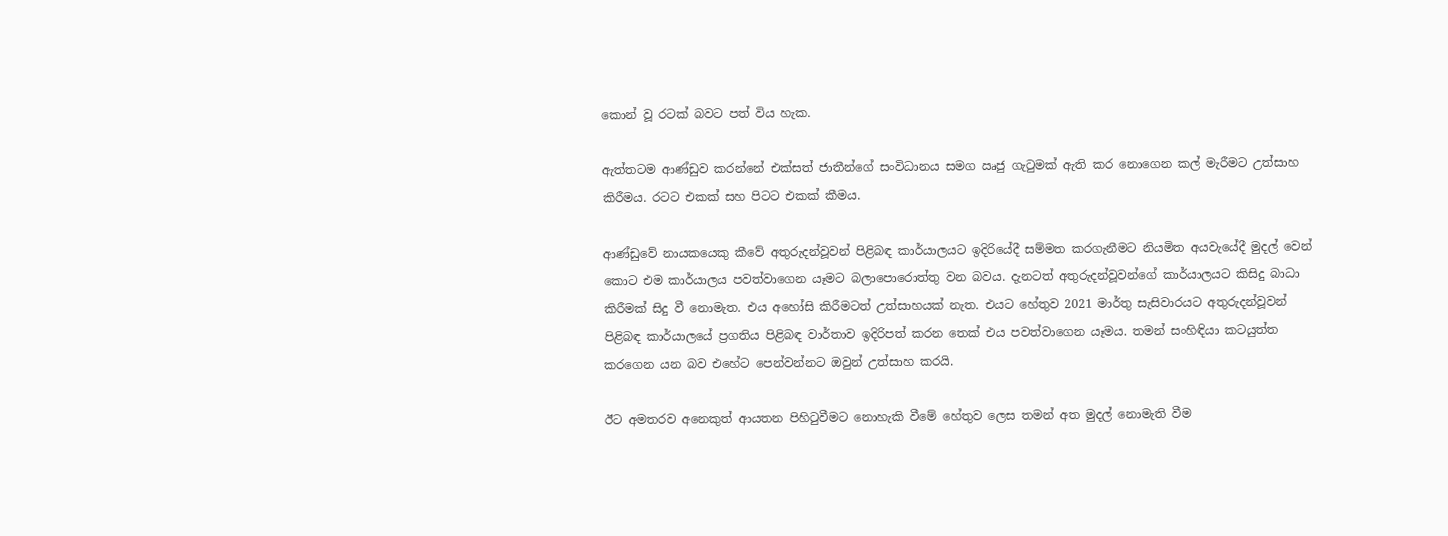කොන් වූ රටක් බවට පත් විය හැක.

ඇත්තටම ආණ්ඩුව කරන්නේ එක්සත් ජාතීන්ගේ සංවිධානය සමග ඍජු ගැටුමක් ඇති කර නොගෙන කල් මැරීමට උත්සාහ කිරීමය. රටට එකක් සහ පිටට එකක් කීමය.

ආණ්ඩුවේ නායකයෙකු කීවේ අතුරුදන්වූවන් පිළිබඳ කාර්යාලයට ඉදිරියේදී සම්මත කරගැනීමට නියමිත අයවැයේදී මුදල් වෙන් කොට එම කාර්යාලය පවත්වාගෙන යෑමට බලාපොරොත්තු වන බවය. දැනටත් අතුරුදන්වූවන්ගේ කාර්යාලයට කිසිදු බාධා කිරීමක් සිදු වී නොමැත. එය අහෝසි කිරීමටත් උත්සාහයක් නැත. එයට හේතුව 2021 මාර්තු සැසිවාරයට අතුරුදන්වූවන් පිළිබඳ කාර්යාලයේ ප්‍රගතිය පිළිබඳ වාර්තාව ඉදිරිපත් කරන තෙක් එය පවත්වාගෙන යෑමය. තමන් සංහිඳියා කටයුත්ත කරගෙන යන බව එහේට පෙන්වන්නට ඔවුන් උත්සාහ කරයි.

ඊට අමතරව අනෙකුත් ආයතන පිහිටුවීමට නොහැකි වීමේ හේතුව ලෙස තමන් අත මුදල් නොමැති වීම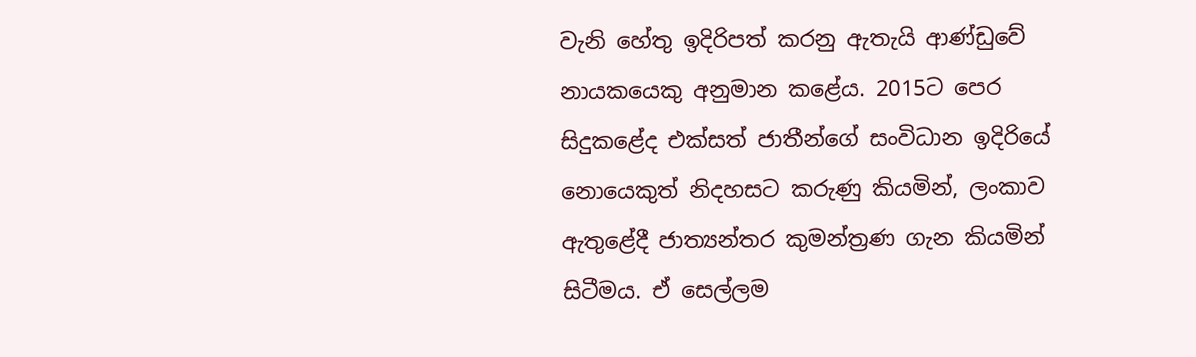වැනි හේතු ඉදිරිපත් කරනු ඇතැයි ආණ්ඩුවේ නායකයෙකු අනුමාන කළේය. 2015ට පෙර සිදුකළේද එක්සත් ජාතීන්ගේ සංවිධාන ඉදිරියේ නොයෙකුත් නිදහසට කරුණු කියමින්, ලංකාව ඇතුළේදී ජාත්‍යන්තර කුමන්ත්‍රණ ගැන කියමින් සිටීමය. ඒ සෙල්ලම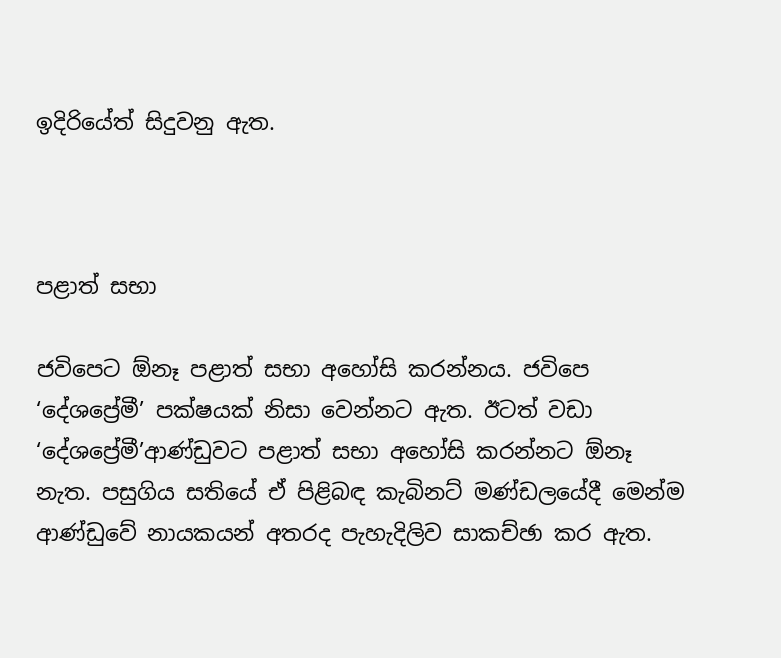ඉදිරියේත් සිදුවනු ඇත.



පළාත් සභා

ජවිපෙට ඕනෑ පළාත් සභා අහෝසි කරන්නය. ජවිපෙ ‘දේශප්‍රේමී’ පක්ෂයක් නිසා වෙන්නට ඇත. ඊටත් වඩා ‘දේශප්‍රේමී’ආණ්ඩුවට පළාත් සභා අහෝසි කරන්නට ඕනෑ නැත. පසුගිය සතියේ ඒ පිළිබඳ කැබිනට් මණ්ඩලයේදී මෙන්ම ආණ්ඩුවේ නායකයන් අතරද පැහැදිලිව සාකච්ඡා කර ඇත.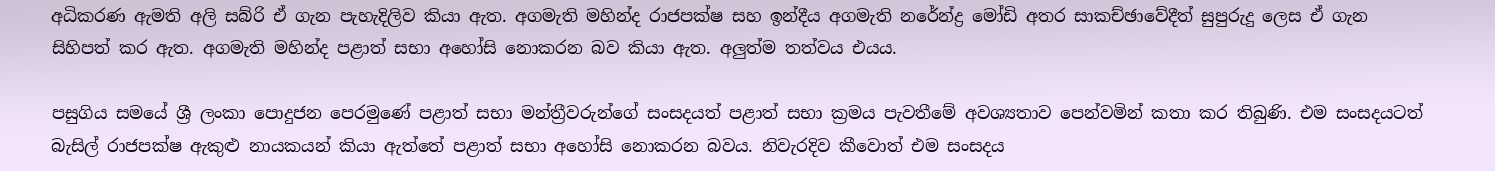අධිකරණ ඇමති අලි සබ්රි ඒ ගැන පැහැදිලිව කියා ඇත. අගමැති මහින්ද රාජපක්ෂ සහ ඉන්දීය අගමැති නරේන්ද්‍ර මෝඩි අතර සාකච්ඡාවේදීත් සුපුරුදු ලෙස ඒ ගැන සිහිපත් කර ඇත. අගමැති මහින්ද පළාත් සභා අහෝසි නොකරන බව කියා ඇත. අලුත්ම තත්වය එයය.

පසුගිය සමයේ ශ්‍රී ලංකා පොදුජන පෙරමුණේ පළාත් සභා මන්ත්‍රීවරුන්ගේ සංසදයත් පළාත් සභා ක්‍රමය පැවතීමේ අවශ්‍යතාව පෙන්වමින් කතා කර තිබුණි. එම සංසදයටත් බැසිල් රාජපක්ෂ ඇකුළු නායකයන් කියා ඇත්තේ පළාත් සභා අහෝසි නොකරන බවය. නිවැරදිව කීවොත් එම සංසදය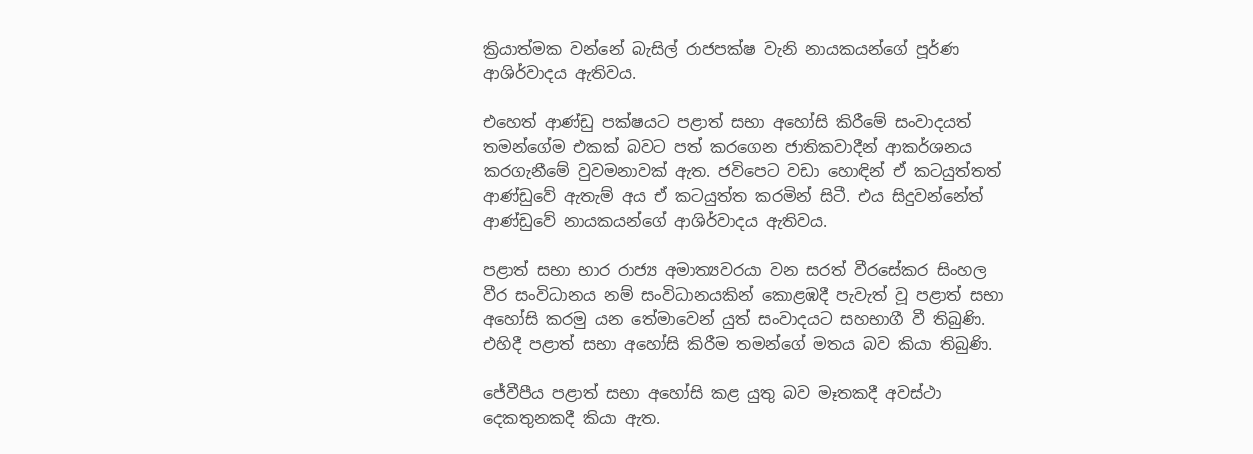ක්‍රියාත්මක වන්නේ බැසිල් රාජපක්ෂ වැනි නායකයන්ගේ පූර්ණ ආශිර්වාදය ඇතිවය.

එහෙත් ආණ්ඩු පක්ෂයට පළාත් සභා අහෝසි කිරීමේ සංවාදයත් තමන්ගේම එකක් බවට පත් කරගෙන ජාතිකවාදීන් ආකර්ශනය කරගැනීමේ වුවමනාවක් ඇත. ජවිපෙට වඩා හොඳින් ඒ කටයුත්තත් ආණ්ඩුවේ ඇතැම් අය ඒ කටයුත්ත කරමින් සිටී. එය සිදුවන්නේත් ආණ්ඩුවේ නායකයන්ගේ ආශිර්වාදය ඇතිවය.

පළාත් සභා භාර රාජ්‍ය අමාත්‍යවරයා වන සරත් වීරසේකර සිංහල වීර සංවිධානය නම් සංවිධානයකින් කොළඹදී පැවැත් වූ පළාත් සභා අහෝසි කරමු යන තේමාවෙන් යුත් සංවාදයට සහභාගී වී තිබුණි. එහිදී පළාත් සභා අහෝසි කිරීම තමන්ගේ මතය බව කියා තිබුණි.

ජේවීපීය පළාත් සභා අහෝසි කළ යුතු බව මෑතකදී අවස්ථා දෙකතුනකදී කියා ඇත.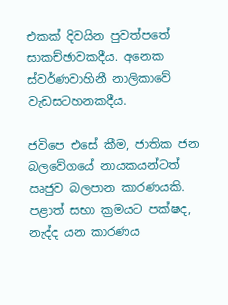එකක් දිවයින පුවත්පතේ සාකච්ඡාවකදීය. අනෙක ස්වර්ණවාහිනී නාලිකාවේ වැඩසටහනකදීය.

ජවිපෙ එසේ කීම, ජාතික ජන බලවේගයේ නායකයන්ටත් ඍජුව බලපාන කාරණයකි. පළාත් සභා ක්‍රමයට පක්ෂද, නැද්ද යන කාරණය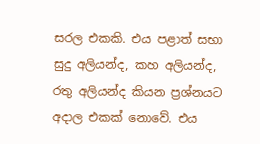සරල එකකි. එය පළාත් සභා සුදු අලියන්ද, කහ අලියන්ද, රතු අලියන්ද කියන ප්‍රශ්නයට අදාල එකක් නොවේ. එය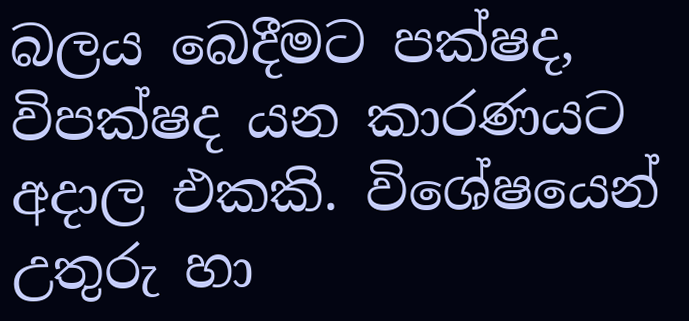බලය බෙදීමට පක්ෂද, විපක්ෂද යන කාරණයට අදාල එකකි. විශේෂයෙන් උතුරු හා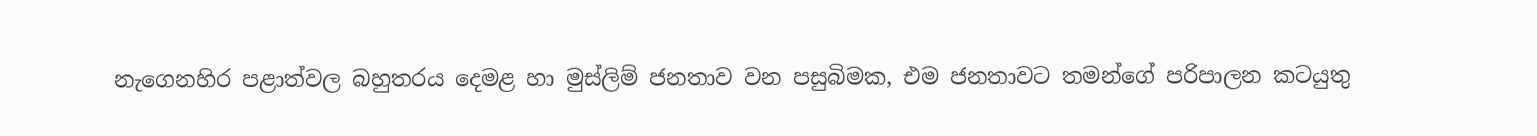නැගෙනහිර පළාත්වල බහුතරය දෙමළ හා මුස්ලිම් ජනතාව වන පසුබිමක, එම ජනතාවට තමන්ගේ පරිපාලන කටයුතු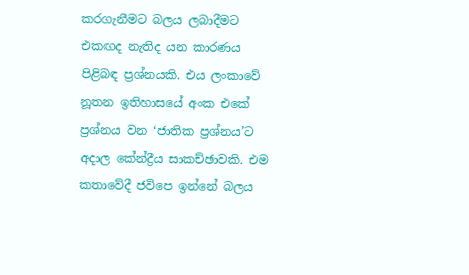කරගැනීමට බලය ලබාදීමට එකඟද නැතිද යන කාරණය පිළිබඳ ප්‍රශ්නයකි. එය ලංකාවේ නූතන ඉතිහාසයේ අංක එකේ ප්‍රශ්නය වන ‘ජාතික ප්‍රශ්නය’ට අදාල කේන්ද්‍රීය සාකච්ඡාවකි. එම කතාවේදී ජවිපෙ ඉන්නේ බලය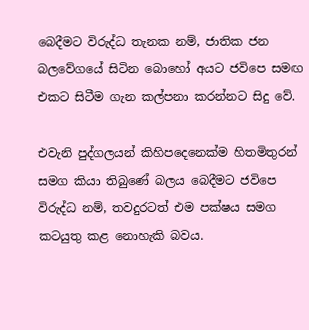බෙදීමට විරුද්ධ තැනක නම්, ජාතික ජන බලවේගයේ සිටින බොහෝ අයට ජවිපෙ සමඟ එකට සිටීම ගැන කල්පනා කරන්නට සිදු වේ.

එවැනි පුද්ගලයන් කිහිපදෙනෙක්ම හිතමිතුරන් සමග කියා තිබුණේ බලය බෙදීමට ජවිපෙ විරුද්ධ නම්, තවදුරටත් එම පක්ෂය සමග කටයුතු කළ නොහැකි බවය.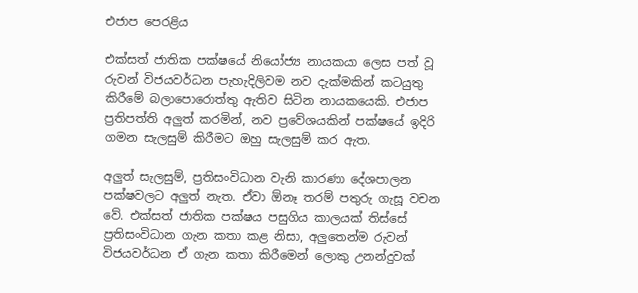එජාප පෙරළිය

එක්සත් ජාතික පක්ෂයේ නියෝජ්‍ය නායකයා ලෙස පත් වූ රුවන් විජයවර්ධන පැහැදිලිවම නව දැක්මකින් කටයුතු කිරීමේ බලාපොරොත්තු ඇතිව සිටින නායකයෙකි. එජාප ප්‍රතිපත්ති අලුත් කරමින්, නව ප්‍රවේශයකින් පක්ෂයේ ඉදිරි ගමන සැලසුම් කිරීමට ඔහු සැලසුම් කර ඇත.

අලුත් සැලසුම්, ප්‍රතිසංවිධාන වැනි කාරණා දේශපාලන පක්ෂවලට අලුත් නැත. ඒවා ඕනෑ තරම් පතුරු ගැසූ වචන වේ. එක්සත් ජාතික පක්ෂය පසුගිය කාලයක් තිස්සේ ප්‍රතිසංවිධාන ගැන කතා කළ නිසා, අලුතෙන්ම රුවන් විජයවර්ධන ඒ ගැන කතා කිරීමෙන් ලොකු උනන්දුවක්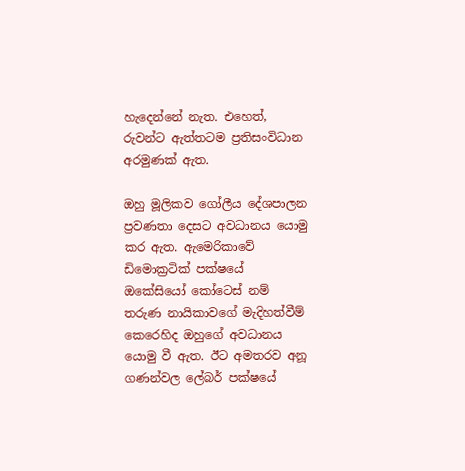හැදෙන්නේ නැත. එහෙත්, රුවන්ට ඇත්තටම ප්‍රතිසංවිධාන අරමුණක් ඇත.

ඔහු මූලිකව ගෝලීය දේශපාලන ප්‍රවණතා දෙසට අවධානය යොමු කර ඇත. ඇමෙරිකාවේ ඩිමොක්‍රටික් පක්ෂයේ ඔකේසියෝ කෝටෙස් නම් තරුණ නායිකාවගේ මැදිහත්වීම් කෙරෙහිද ඔහුගේ අවධානය යොමු වී ඇත. ඊට අමතරව අනූ ගණන්වල ලේබර් පක්ෂයේ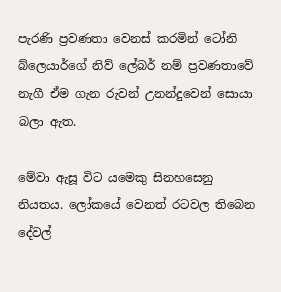පැරණි ප්‍රවණතා වෙනස් කරමින් ටෝනි බ්ලෙයාර්ගේ නිව් ලේබර් නම් ප්‍රවණතාවේ නැගී ඒම ගැන රුවන් උනන්දුවෙන් සොයා බලා ඇත.

මේවා ඇසූ විට යමෙකු සිනහසෙනු නියතය. ලෝකයේ වෙනත් රටවල තිබෙන දේවල්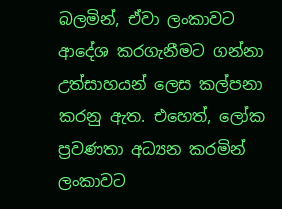බලමින්, ඒවා ලංකාවට ආදේශ කරගැනීමට ගන්නා උත්සාහයන් ලෙස කල්පනා කරනු ඇත. එහෙත්, ලෝක ප්‍රවණතා අධ්‍යන කරමින් ලංකාවට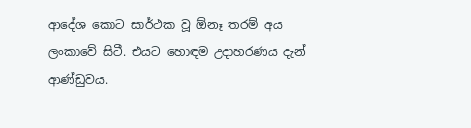ආදේශ කොට සාර්ථක වූ ඕනෑ තරම් අය ලංකාවේ සිටී. එයට හොඳම උදාහරණය දැන් ආණ්ඩුවය.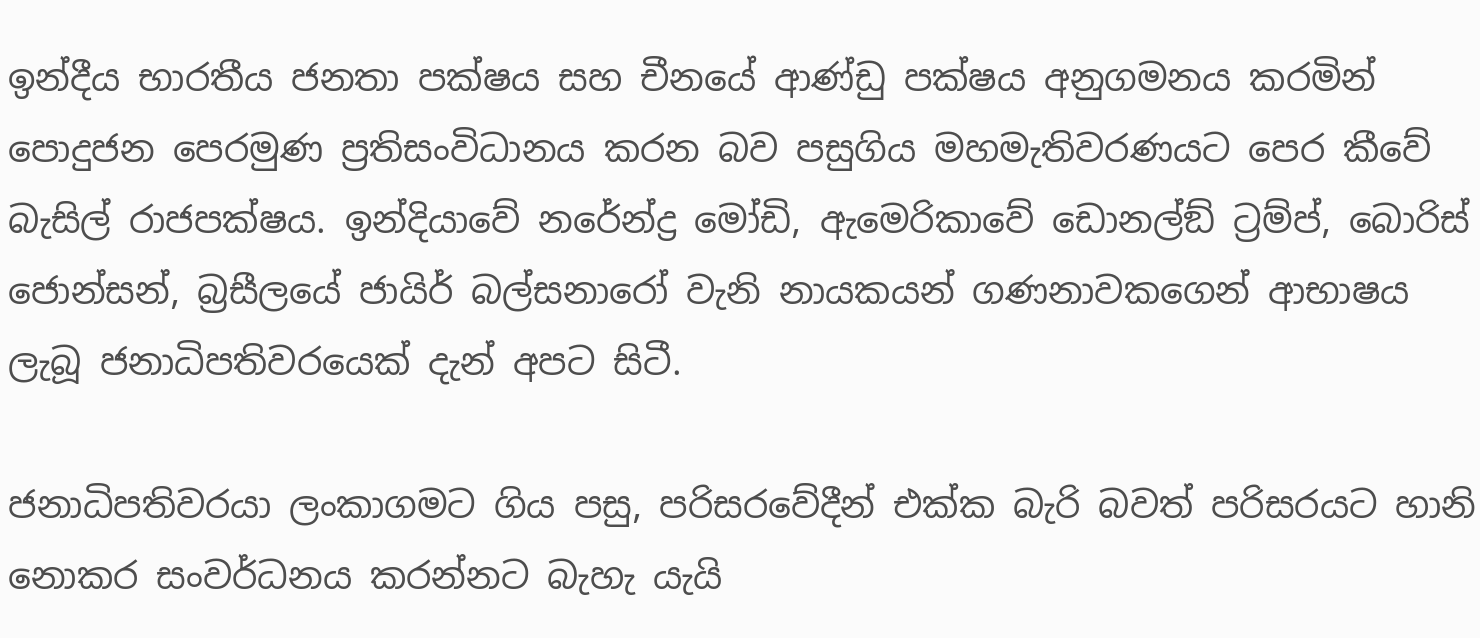ඉන්දීය භාරතීය ජනතා පක්ෂය සහ චීනයේ ආණ්ඩු පක්ෂය අනුගමනය කරමින් පොදුජන පෙරමුණ ප්‍රතිසංවිධානය කරන බව පසුගිය මහමැතිවරණයට පෙර කීවේ බැසිල් රාජපක්ෂය. ඉන්දියාවේ නරේන්ද්‍ර මෝඩි, ඇමෙරිකාවේ ඩොනල්ඞ් ට්‍රම්ප්, බොරිස් ජොන්සන්, බ්‍රසීලයේ ජායිර් බල්සනාරෝ වැනි නායකයන් ගණනාවකගෙන් ආභාෂය ලැබූ ජනාධිපතිවරයෙක් දැන් අපට සිටී.

ජනාධිපතිවරයා ලංකාගමට ගිය පසු, පරිසරවේදීන් එක්ක බැරි බවත් පරිසරයට හානි නොකර සංවර්ධනය කරන්නට බැහැ යැයි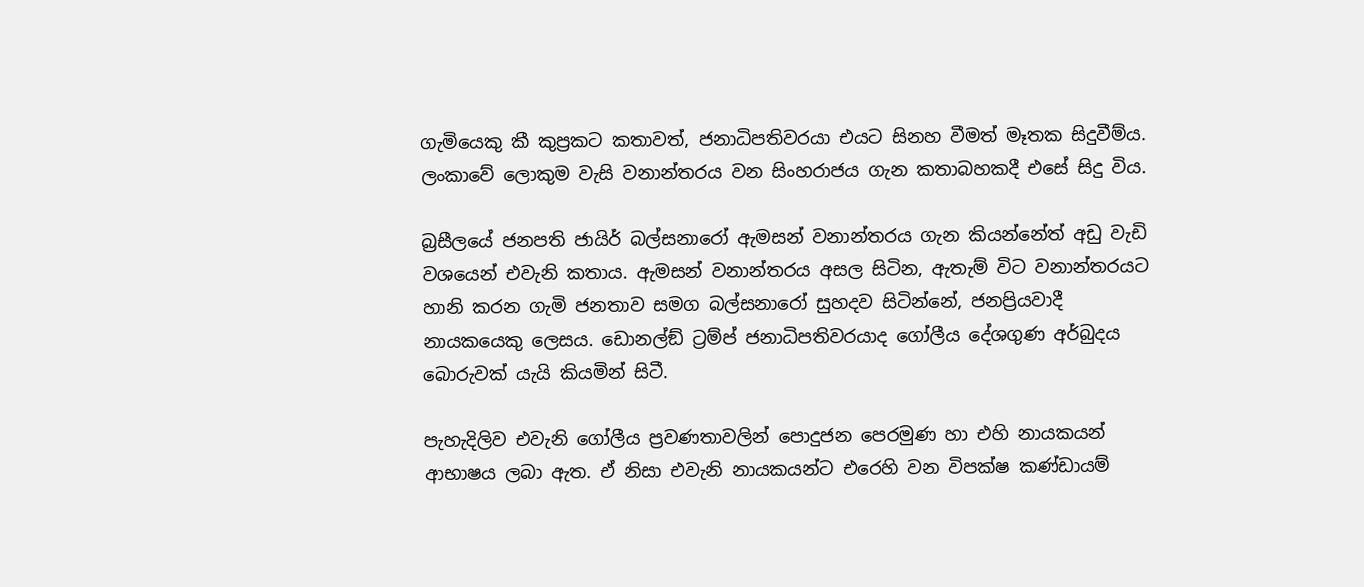ගැමියෙකු කී කුප්‍රකට කතාවත්, ජනාධිපතිවරයා එයට සිනහ වීමත් මෑතක සිදුවීම්ය. ලංකාවේ ලොකුම වැසි වනාන්තරය වන සිංහරාජය ගැන කතාබහකදී එසේ සිදු විය.

බ්‍රසීලයේ ජනපති ජායිර් බල්සනාරෝ ඇමසන් වනාන්තරය ගැන කියන්නේත් අඩු වැඩි වශයෙන් එවැනි කතාය. ඇමසන් වනාන්තරය අසල සිටින, ඇතැම් විට වනාන්තරයට හානි කරන ගැමි ජනතාව සමග බල්සනාරෝ සුහදව සිටින්නේ, ජනප්‍රියවාදී නායකයෙකු ලෙසය. ඩොනල්ඞ් ට්‍රම්ප් ජනාධිපතිවරයාද ගෝලීය දේශගුණ අර්බුදය බොරුවක් යැයි කියමින් සිටී.

පැහැදිලිව එවැනි ගෝලීය ප්‍රවණතාවලින් පොදුජන පෙරමුණ හා එහි නායකයන් ආභාෂය ලබා ඇත. ඒ නිසා එවැනි නායකයන්ට එරෙහි වන විපක්ෂ කණ්ඩායම්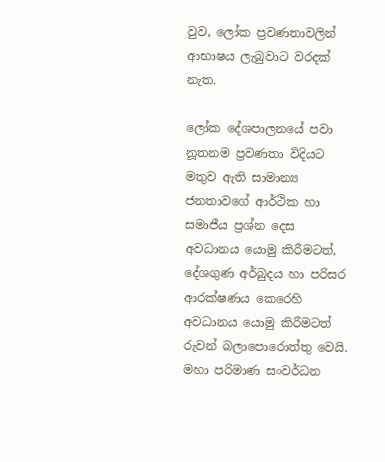වුව, ලෝක ප්‍රවණතාවලින් ආභාෂය ලැබුවාට වරදක් නැත.

ලෝක දේශපාලනයේ පවා නූතනම ප්‍රවණතා විදියට මතුව ඇති සාමාන්‍ය ජනතාවගේ ආර්ථික හා සමාජීය ප්‍රශ්න දෙස අවධානය යොමු කිරීමටත්, දේශගුණ අර්බුදය හා පරිසර ආරක්ෂණය කෙරෙහි අවධානය යොමු කිරීමටත් රුවන් බලාපොරොත්තු වෙයි. මහා පරිමාණ සංවර්ධන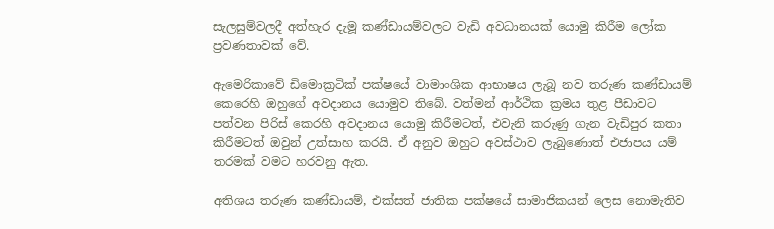සැලසුම්වලදී අත්හැර දැමූ කණ්ඩායම්වලට වැඩි අවධානයක් යොමු කිරීම ලෝක ප්‍රවණතාවක් වේ.

ඇමෙරිකාවේ ඩිමොක්‍රටික් පක්ෂයේ වාමාංශික ආභාෂය ලැබූ නව තරුණ කණ්ඩායම් කෙරෙහි ඔහුගේ අවදානය යොමුව තිබේ. වත්මන් ආර්ථික ක්‍රමය තුළ පීඩාවට පත්වන පිරිස් කෙරහි අවදානය යොමු කිරීමටත්, එවැනි කරුණු ගැන වැඩිපුර කතා කිරීමටත් ඔවුන් උත්සාහ කරයි. ඒ අනුව ඔහුට අවස්ථාව ලැබුණොත් එජාපය යම් තරමක් වමට හරවනු ඇත.

අතිශය තරුණ කණ්ඩායම්, එක්සත් ජාතික පක්ෂයේ සාමාජිකයන් ලෙස නොමැතිව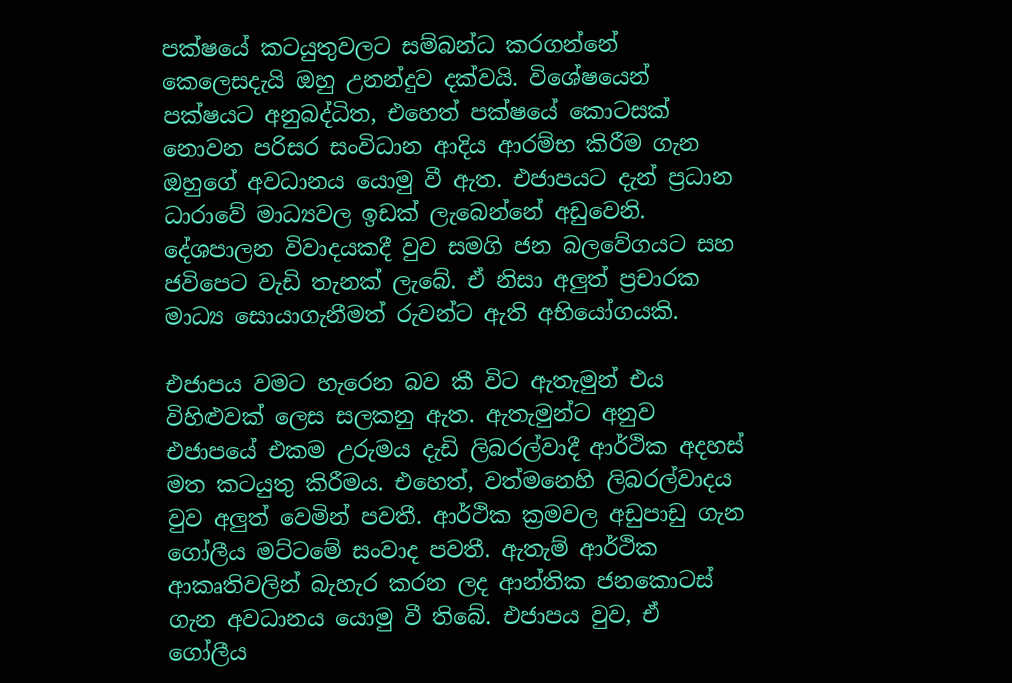පක්ෂයේ කටයුතුවලට සම්බන්ධ කරගන්නේ කෙලෙසදැයි ඔහු උනන්දුව දක්වයි. විශේෂයෙන් පක්ෂයට අනුබද්ධිත, එහෙත් පක්ෂයේ කොටසක් නොවන පරිසර සංවිධාන ආදිය ආරම්භ කිරීම ගැන ඔහුගේ අවධානය යොමු වී ඇත. එජාපයට දැන් ප්‍රධාන ධාරාවේ මාධ්‍යවල ඉඩක් ලැබෙන්නේ අඩුවෙනි. දේශපාලන විවාදයකදී වුව සමගි ජන බලවේගයට සහ ජවිපෙට වැඩි තැනක් ලැබේ. ඒ නිසා අලුත් ප්‍රචාරක මාධ්‍ය සොයාගැනීමත් රුවන්ට ඇති අභියෝගයකි.

එජාපය වමට හැරෙන බව කී විට ඇතැමුන් එය විහිළුවක් ලෙස සලකනු ඇත. ඇතැමුන්ට අනුව එජාපයේ එකම උරුමය දැඩි ලිබරල්වාදී ආර්ථික අදහස් මත කටයුතු කිරීමය. එහෙත්, වත්මනෙහි ලිබරල්වාදය වුව අලුත් වෙමින් පවතී. ආර්ථික ක්‍රමවල අඩුපාඩු ගැන ගෝලීය මට්ටමේ සංවාද පවතී. ඇතැම් ආර්ථික ආකෘතිවලින් බැහැර කරන ලද ආන්තික ජනකොටස් ගැන අවධානය යොමු වී තිබේ. එජාපය වුව, ඒ ගෝලීය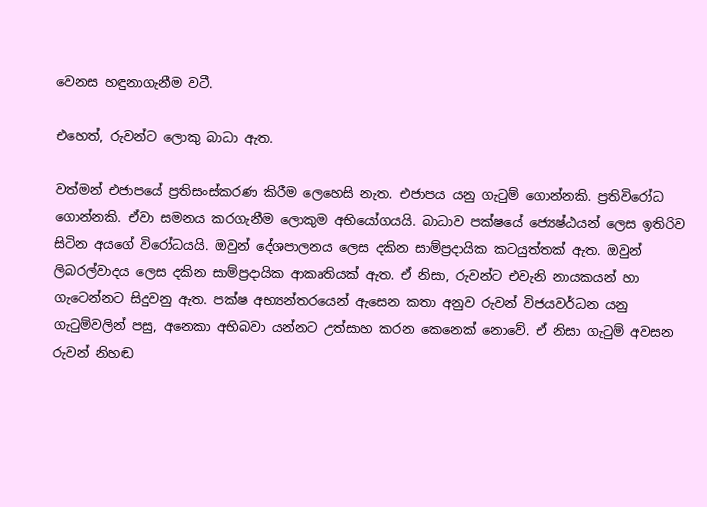වෙනස හඳුනාගැනීම වටී.

එහෙත්, රුවන්ට ලොකු බාධා ඇත.

වත්මන් එජාපයේ ප්‍රතිසංස්කරණ කිරීම ලෙහෙසි නැත. එජාපය යනු ගැටුම් ගොන්නකි. ප්‍රතිවිරෝධ ගොන්නකි. ඒවා සමනය කරගැනීම ලොකුම අභියෝගයයි. බාධාව පක්ෂයේ ජ්‍යෙෂ්ඨයන් ලෙස ඉතිරිව සිටින අයගේ විරෝධයයි. ඔවුන් දේශපාලනය ලෙස දකින සාම්ප්‍රදායික කටයුත්තක් ඇත. ඔවුන් ලිබරල්වාදය ලෙස දකින සාම්ප්‍රදායික ආකෘතියක් ඇත. ඒ නිසා, රුවන්ට එවැනි නායකයන් හා ගැටෙන්නට සිදුවනු ඇත. පක්ෂ අභ්‍යන්තරයෙන් ඇසෙන කතා අනුව රුවන් විජයවර්ධන යනු ගැටුම්වලින් පසු, අනෙකා අභිබවා යන්නට උත්සාහ කරන කෙනෙක් නොවේ. ඒ නිසා ගැටුම් අවසන රුවන් නිහඬ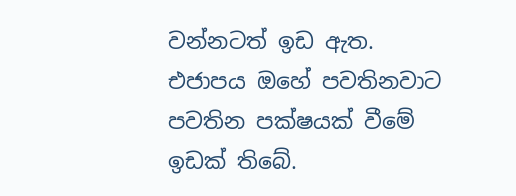වන්නටත් ඉඩ ඇත. එජාපය ඔහේ පවතිනවාට පවතින පක්ෂයක් වීමේ ඉඩක් තිබේ.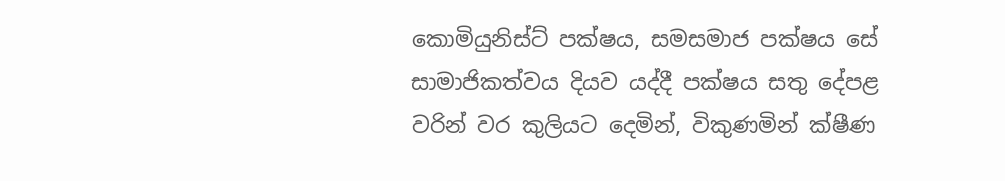කොමියුනිස්ට් පක්ෂය, සමසමාජ පක්ෂය සේ සාමාජිකත්වය දියව යද්දී පක්ෂය සතු දේපළ වරින් වර කුලියට දෙමින්, විකුණමින් ක්ෂීණ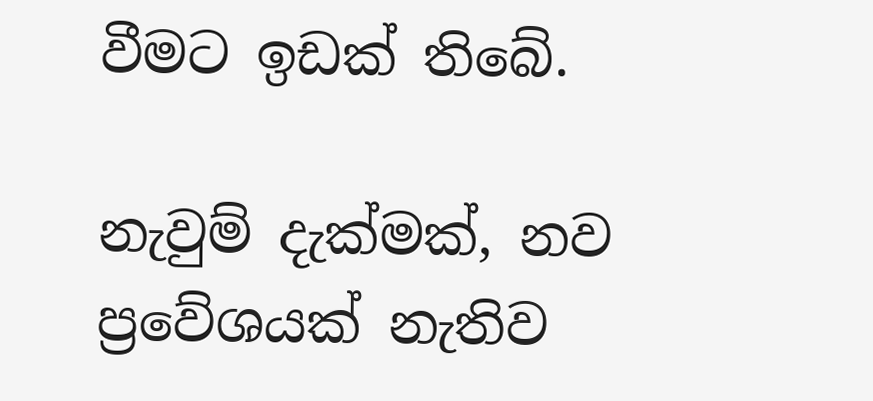වීමට ඉඩක් තිබේ.

නැවුම් දැක්මක්, නව ප්‍රවේශයක් නැතිව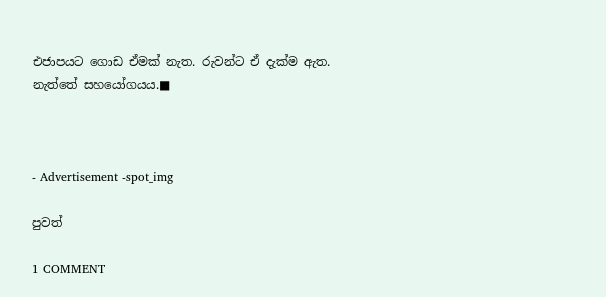එජාපයට ගොඩ ඒමක් නැත. රුවන්ට ඒ දැක්ම ඇත. නැත්තේ සහයෝගයය.■



- Advertisement -spot_img

පුවත්

1 COMMENT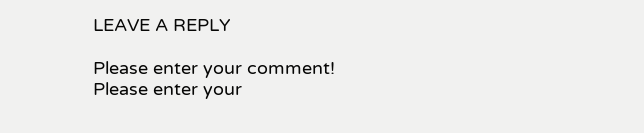LEAVE A REPLY

Please enter your comment!
Please enter your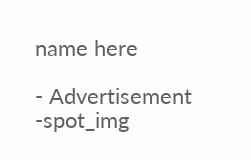name here

- Advertisement -spot_img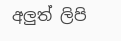අලුත් ලිපි